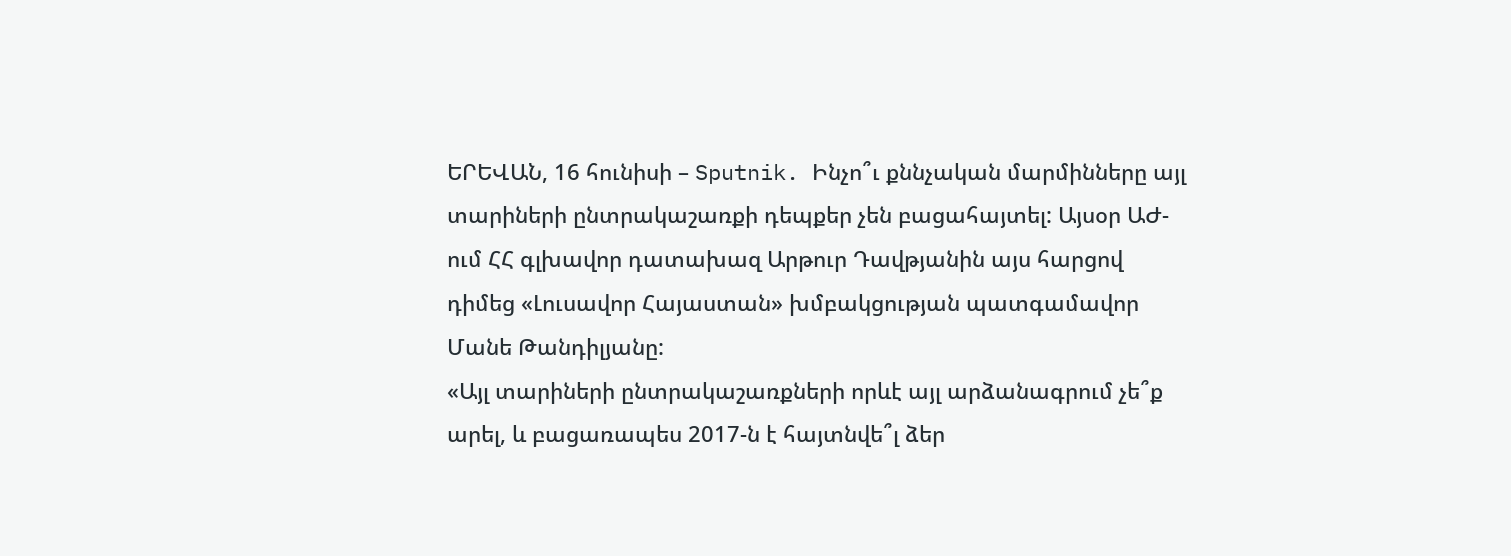ԵՐԵՎԱՆ, 16 հունիսի – Sputnik. Ինչո՞ւ քննչական մարմինները այլ տարիների ընտրակաշառքի դեպքեր չեն բացահայտել: Այսօր ԱԺ-ում ՀՀ գլխավոր դատախազ Արթուր Դավթյանին այս հարցով դիմեց «Լուսավոր Հայաստան» խմբակցության պատգամավոր Մանե Թանդիլյանը:
«Այլ տարիների ընտրակաշառքների որևէ այլ արձանագրում չե՞ք արել, և բացառապես 2017-ն է հայտնվե՞լ ձեր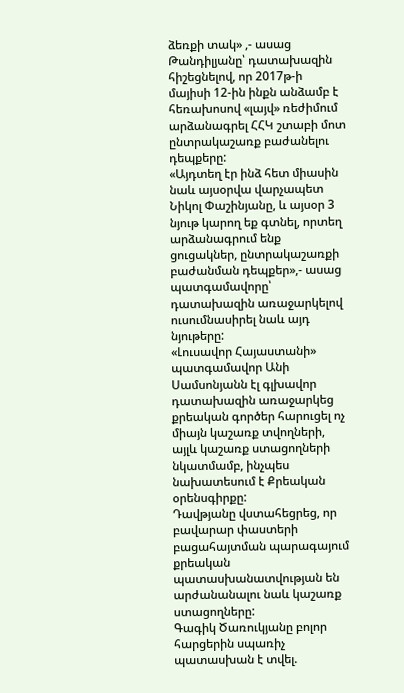ձեռքի տակ» ,- ասաց Թանդիլյանը՝ դատախազին հիշեցնելով, որ 2017թ-ի մայիսի 12-ին ինքն անձամբ է հեռախոսով «լայվ» ռեժիմում արձանագրել ՀՀԿ շտաբի մոտ ընտրակաշառք բաժանելու դեպքերը:
«Այդտեղ էր ինձ հետ միասին նաև այսօրվա վարչապետ Նիկոլ Փաշինյանը, և այսօր 3 նյութ կարող եք գտնել, որտեղ արձանագրում ենք ցուցակներ, ընտրակաշառքի բաժանման դեպքեր»,- ասաց պատգամավորը՝ դատախազին առաջարկելով ուսումնասիրել նաև այդ նյութերը:
«Լուսավոր Հայաստանի» պատգամավոր Անի Սամսոնյանն էլ գլխավոր դատախազին առաջարկեց քրեական գործեր հարուցել ոչ միայն կաշառք տվողների, այլև կաշառք ստացողների նկատմամբ, ինչպես նախատեսում է Քրեական օրենսգիրքը:
Դավթյանը վստահեցրեց, որ բավարար փաստերի բացահայտման պարագայում քրեական պատասխանատվության են արժանանալու նաև կաշառք ստացողները:
Գագիկ Ծառուկյանը բոլոր հարցերին սպառիչ պատասխան է տվել.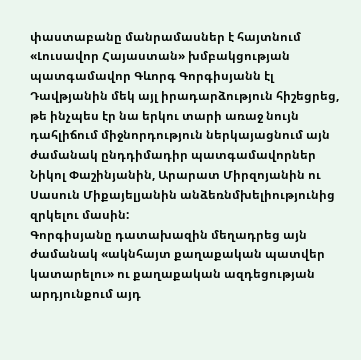փաստաբանը մանրամասներ է հայտնում
«Լուսավոր Հայաստան» խմբակցության պատգամավոր Գևորգ Գորգիսյանն էլ Դավթյանին մեկ այլ իրադարձություն հիշեցրեց, թե ինչպես էր նա երկու տարի առաջ նույն դահլիճում միջնորդություն ներկայացնում այն ժամանակ ընդդիմադիր պատգամավորներ Նիկոլ Փաշինյանին, Արարատ Միրզոյանին ու Սասուն Միքայելյանին անձեռնմխելիությունից զրկելու մասին:
Գորգիսյանը դատախազին մեղադրեց այն ժամանակ «ակնհայտ քաղաքական պատվեր կատարելու» ու քաղաքական ազդեցության արդյունքում այդ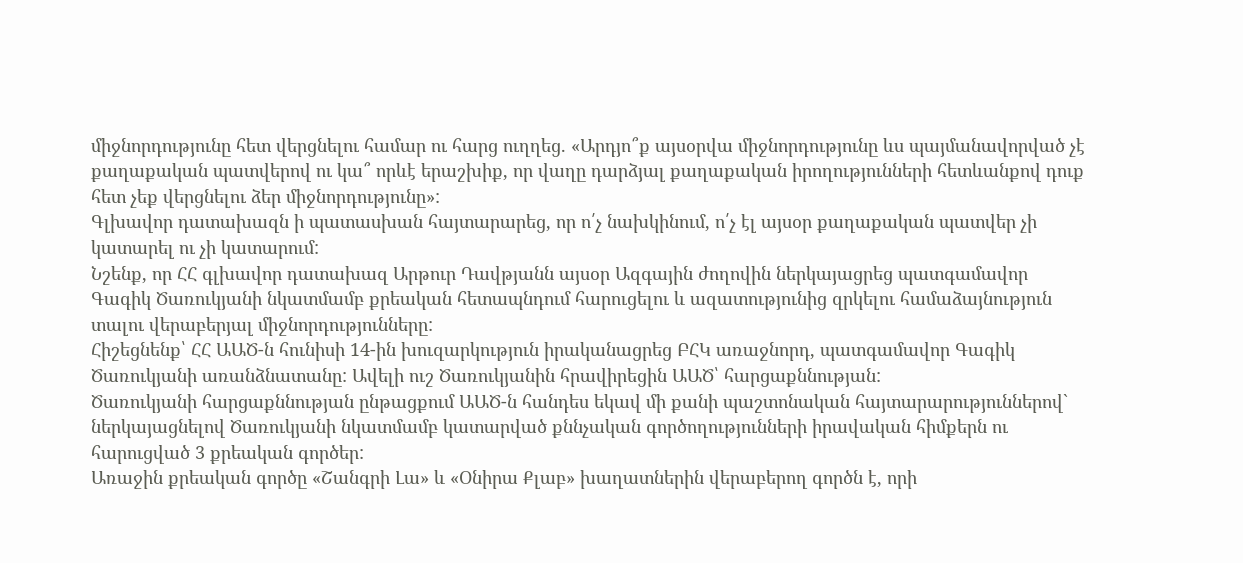միջնորդությունը հետ վերցնելու համար ու հարց ուղղեց. «Արդյո՞ք այսօրվա միջնորդությունը ևս պայմանավորված չէ քաղաքական պատվերով ու կա՞ որևէ երաշխիք, որ վաղը դարձյալ քաղաքական իրողությունների հետևանքով դուք հետ չեք վերցնելու ձեր միջնորդությունը»:
Գլխավոր դատախազն ի պատասխան հայտարարեց, որ ո՛չ նախկինում, ո՛չ էլ այսօր քաղաքական պատվեր չի կատարել ու չի կատարում:
Նշենք, որ ՀՀ գլխավոր դատախազ Արթուր Դավթյանն այսօր Ազգային ժողովին ներկայացրեց պատգամավոր Գագիկ Ծառուկյանի նկատմամբ քրեական հետապնդում հարուցելու և ազատությունից զրկելու համաձայնություն տալու վերաբերյալ միջնորդությունները:
Հիշեցնենք՝ ՀՀ ԱԱԾ-ն հունիսի 14-ին խուզարկություն իրականացրեց ԲՀԿ առաջնորդ, պատգամավոր Գագիկ Ծառուկյանի առանձնատանը: Ավելի ուշ Ծառուկյանին հրավիրեցին ԱԱԾ՝ հարցաքննության:
Ծառուկյանի հարցաքննության ընթացքում ԱԱԾ-ն հանդես եկավ մի քանի պաշտոնական հայտարարություններով` ներկայացնելով Ծառուկյանի նկատմամբ կատարված քննչական գործողությունների իրավական հիմքերն ու հարուցված 3 քրեական գործեր:
Առաջին քրեական գործը «Շանգրի Լա» և «Օնիրա Քլաբ» խաղատներին վերաբերող գործն է, որի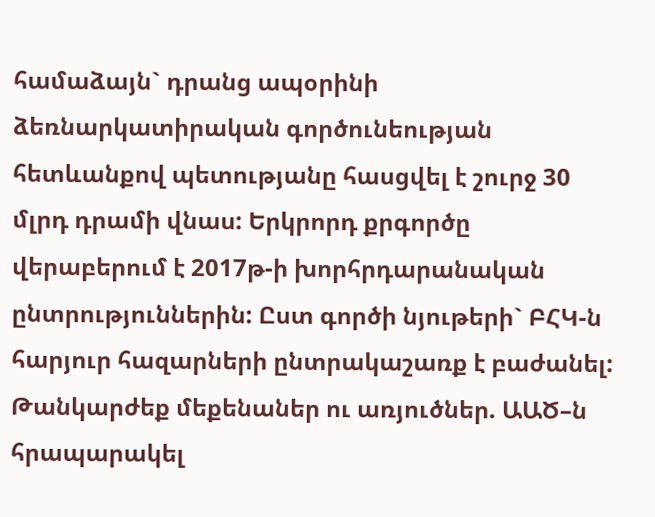համաձայն` դրանց ապօրինի ձեռնարկատիրական գործունեության հետևանքով պետությանը հասցվել է շուրջ 30 մլրդ դրամի վնաս: Երկրորդ քրգործը վերաբերում է 2017թ-ի խորհրդարանական ընտրություններին: Ըստ գործի նյութերի` ԲՀԿ-ն հարյուր հազարների ընտրակաշառք է բաժանել:
Թանկարժեք մեքենաներ ու առյուծներ. ԱԱԾ–ն հրապարակել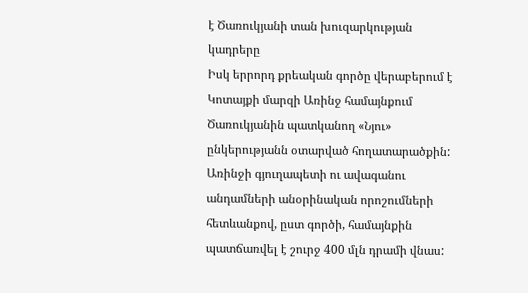է Ծառուկյանի տան խուզարկության կադրերը
Իսկ երրորդ քրեական գործը վերաբերում է Կոտայքի մարզի Առինջ համայնքում Ծառուկյանին պատկանող «Նյու» ընկերությանն օտարված հողատարածքին: Առինջի գյուղապետի ու ավագանու անդամների անօրինական որոշումների հետևանքով, ըստ գործի, համայնքին պատճառվել է շուրջ 400 մլն դրամի վնաս: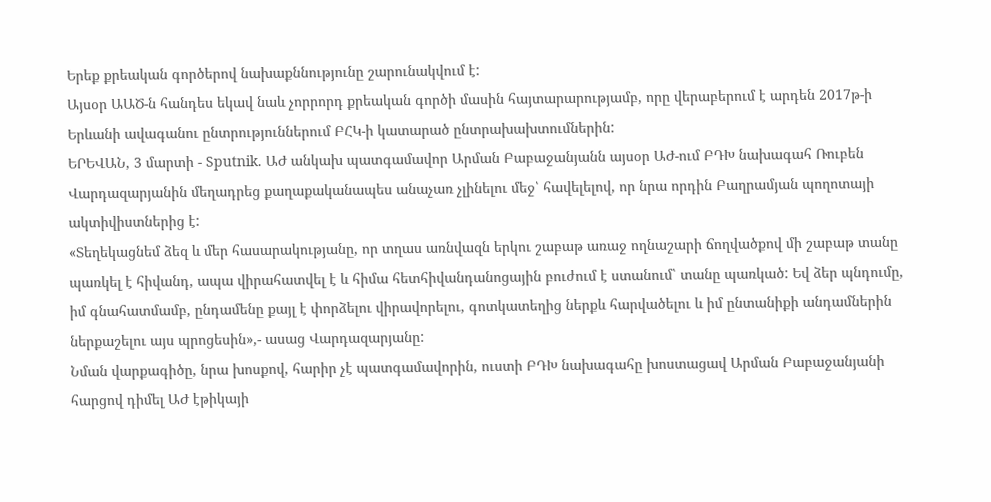Երեք քրեական գործերով նախաքննությունը շարունակվում է:
Այսօր ԱԱԾ-ն հանդես եկավ նաև չորրորդ քրեական գործի մասին հայտարարությամբ, որը վերաբերում է արդեն 2017թ-ի Երևանի ավագանու ընտրություններում ԲՀԿ-ի կատարած ընտրախախտումներին:
ԵՐԵՎԱՆ, 3 մարտի - Sputnik. ԱԺ անկախ պատգամավոր Արման Բաբաջանյանն այսօր ԱԺ-ում ԲԴԽ նախագահ Ռուբեն Վարդազարյանին մեղադրեց քաղաքականապես անաչառ չլինելու մեջ՝ հավելելով, որ նրա որդին Բաղրամյան պողոտայի ակտիվիստներից է:
«Տեղեկացնեմ ձեզ և մեր հասարակությանը, որ տղաս առնվազն երկու շաբաթ առաջ ողնաշարի ճողվածքով մի շաբաթ տանը պառկել է հիվանդ, ապա վիրահատվել է և հիմա հետհիվանդանոցային բուժում է ստանում՝ տանը պառկած: Եվ ձեր պնդումը, իմ գնահատմամբ, ընդամենը քայլ է փորձելու վիրավորելու, գոտկատեղից ներքև հարվածելու և իմ ընտանիքի անդամներին ներքաշելու այս պրոցեսին»,- ասաց Վարդազարյանը:
Նման վարքագիծը, նրա խոսքով, հարիր չէ պատգամավորին, ուստի ԲԴԽ նախագահը խոստացավ Արման Բաբաջանյանի հարցով դիմել ԱԺ էթիկայի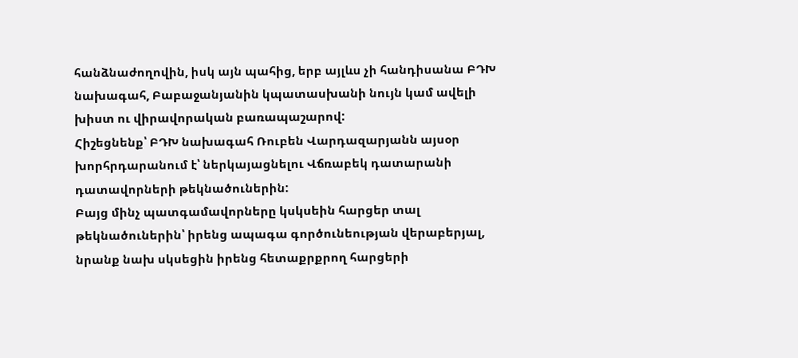հանձնաժողովին, իսկ այն պահից, երբ այլևս չի հանդիսանա ԲԴԽ նախագահ, Բաբաջանյանին կպատասխանի նույն կամ ավելի խիստ ու վիրավորական բառապաշարով:
Հիշեցնենք՝ ԲԴԽ նախագահ Ռուբեն Վարդազարյանն այսօր խորհրդարանում է՝ ներկայացնելու Վճռաբեկ դատարանի դատավորների թեկնածուներին:
Բայց մինչ պատգամավորները կսկսեին հարցեր տալ թեկնածուներին՝ իրենց ապագա գործունեության վերաբերյալ, նրանք նախ սկսեցին իրենց հետաքրքրող հարցերի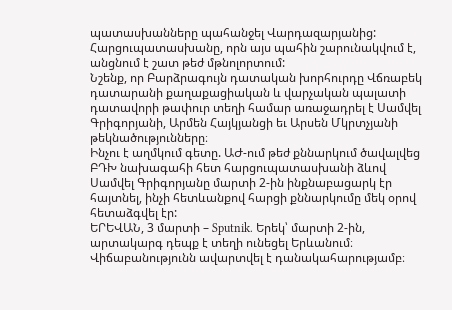պատասխանները պահանջել Վարդազարյանից: Հարցուպատասխանը, որն այս պահին շարունակվում է, անցնում է շատ թեժ մթնոլորտում:
Նշենք, որ Բարձրագույն դատական խորհուրդը Վճռաբեկ դատարանի քաղաքացիական և վարչական պալատի դատավորի թափուր տեղի համար առաջադրել է Սամվել Գրիգորյանի, Արմեն Հայկյանցի եւ Արսեն Մկրտչյանի թեկնածությունները։
Ինչու է աղմկում գետը. ԱԺ-ում թեժ քննարկում ծավալվեց ԲԴԽ նախագահի հետ հարցուպատասխանի ձևով
Սամվել Գրիգորյանը մարտի 2-ին ինքնաբացարկ էր հայտնել, ինչի հետևանքով հարցի քննարկումը մեկ օրով հետաձգվել էր:
ԵՐԵՎԱՆ, 3 մարտի – Sputnik. Երեկ՝ մարտի 2-ին, արտակարգ դեպք է տեղի ունեցել Երևանում։ Վիճաբանությունն ավարտվել է դանակահարությամբ։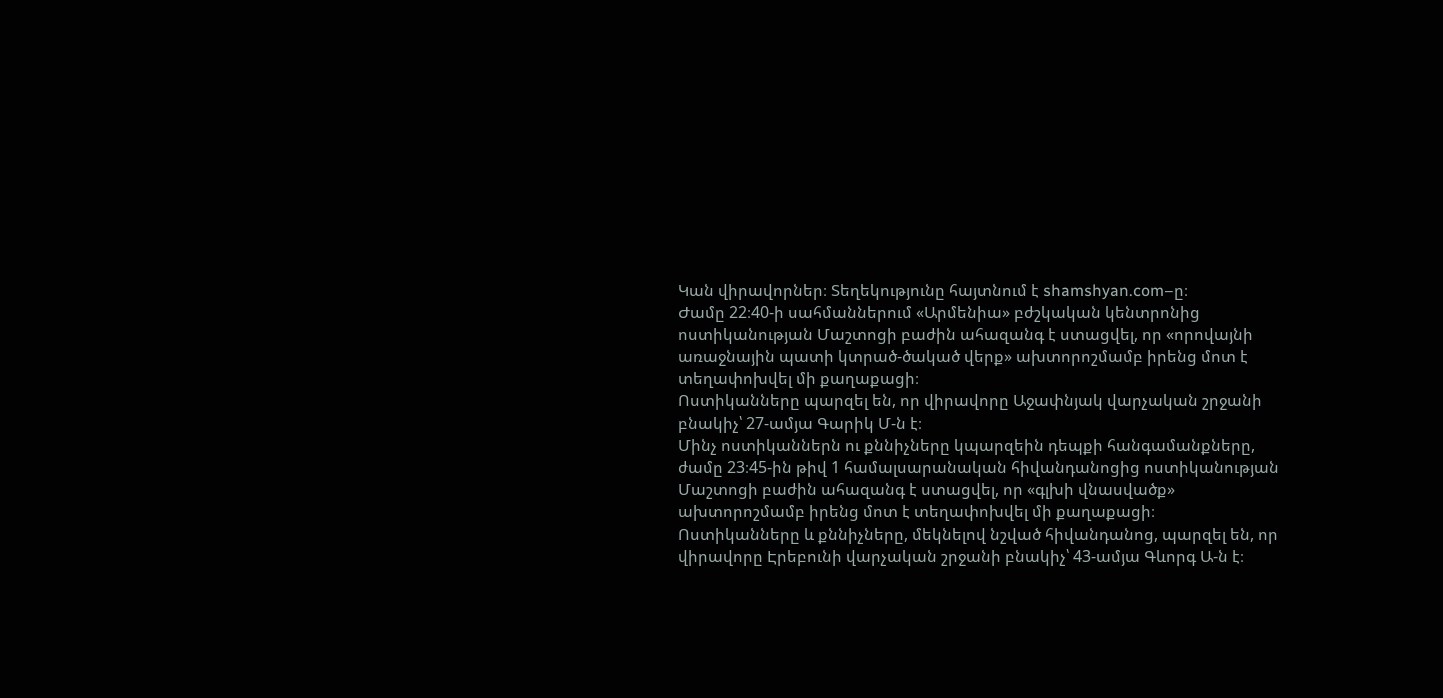Կան վիրավորներ։ Տեղեկությունը հայտնում է shamshyan.com–ը։
Ժամը 22։40-ի սահմաններում «Արմենիա» բժշկական կենտրոնից ոստիկանության Մաշտոցի բաժին ահազանգ է ստացվել, որ «որովայնի առաջնային պատի կտրած-ծակած վերք» ախտորոշմամբ իրենց մոտ է տեղափոխվել մի քաղաքացի։
Ոստիկանները պարզել են, որ վիրավորը Աջափնյակ վարչական շրջանի բնակիչ՝ 27-ամյա Գարիկ Մ-ն է։
Մինչ ոստիկաններն ու քննիչները կպարզեին դեպքի հանգամանքները, ժամը 23։45-ին թիվ 1 համալսարանական հիվանդանոցից ոստիկանության Մաշտոցի բաժին ահազանգ է ստացվել, որ «գլխի վնասվածք» ախտորոշմամբ իրենց մոտ է տեղափոխվել մի քաղաքացի։
Ոստիկանները և քննիչները, մեկնելով նշված հիվանդանոց, պարզել են, որ վիրավորը Էրեբունի վարչական շրջանի բնակիչ՝ 43-ամյա Գևորգ Ա-ն է։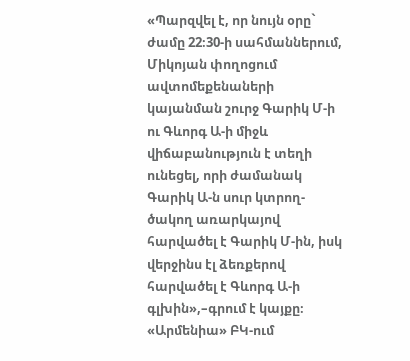«Պարզվել է, որ նույն օրը` ժամը 22։30-ի սահմաններում, Միկոյան փողոցում ավտոմեքենաների կայանման շուրջ Գարիկ Մ-ի ու Գևորգ Ա-ի միջև վիճաբանություն է տեղի ունեցել, որի ժամանակ Գարիկ Ա-ն սուր կտրող-ծակող առարկայով հարվածել է Գարիկ Մ-ին, իսկ վերջինս էլ ձեռքերով հարվածել է Գևորգ Ա-ի գլխին»,–գրում է կայքը։
«Արմենիա» ԲԿ-ում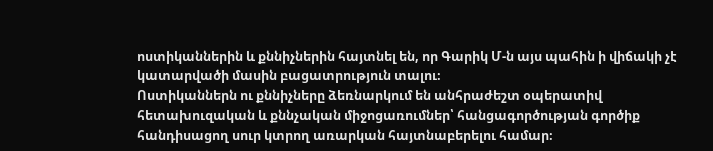ոստիկաններին և քննիչներին հայտնել են, որ Գարիկ Մ-ն այս պահին ի վիճակի չէ կատարվածի մասին բացատրություն տալու։
Ոստիկաններն ու քննիչները ձեռնարկում են անհրաժեշտ օպերատիվ հետախուզական և քննչական միջոցառումներ՝ հանցագործության գործիք հանդիսացող սուր կտրող առարկան հայտնաբերելու համար։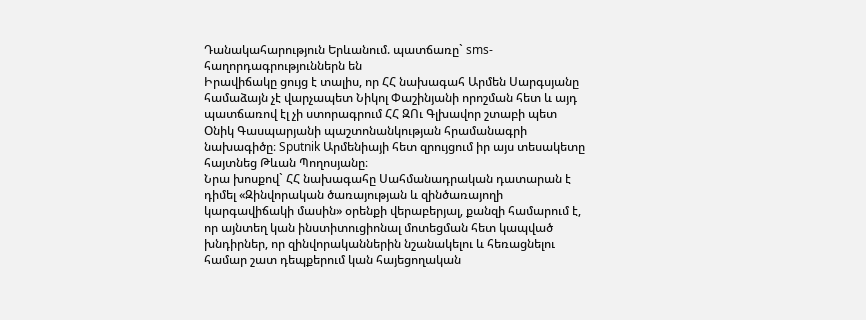Դանակահարություն Երևանում. պատճառը` sms-հաղորդագրություններն են
Իրավիճակը ցույց է տալիս, որ ՀՀ նախագահ Արմեն Սարգսյանը համաձայն չէ վարչապետ Նիկոլ Փաշինյանի որոշման հետ և այդ պատճառով էլ չի ստորագրում ՀՀ ԶՈւ Գլխավոր շտաբի պետ Օնիկ Գասպարյանի պաշտոնանկության հրամանագրի նախագիծը։ Sputnik Արմենիայի հետ զրույցում իր այս տեսակետը հայտնեց Թևան Պողոսյանը։
Նրա խոսքով` ՀՀ նախագահը Սահմանադրական դատարան է դիմել «Զինվորական ծառայության և զինծառայողի կարգավիճակի մասին» օրենքի վերաբերյալ, քանզի համարում է, որ այնտեղ կան ինստիտուցիոնալ մոտեցման հետ կապված խնդիրներ, որ զինվորականներին նշանակելու և հեռացնելու համար շատ դեպքերում կան հայեցողական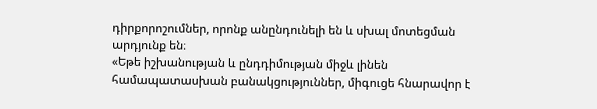դիրքորոշումներ, որոնք անընդունելի են և սխալ մոտեցման արդյունք են։
«Եթե իշխանության և ընդդիմության միջև լինեն համապատասխան բանակցություններ, միգուցե հնարավոր է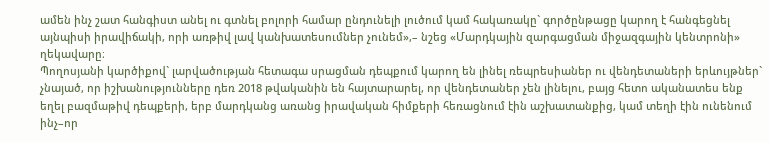ամեն ինչ շատ հանգիստ անել ու գտնել բոլորի համար ընդունելի լուծում կամ հակառակը` գործընթացը կարող է հանգեցնել այնպիսի իրավիճակի, որի առթիվ լավ կանխատեսումներ չունեմ»,– նշեց «Մարդկային զարգացման միջազգային կենտրոնի» ղեկավարը։
Պողոսյանի կարծիքով` լարվածության հետագա սրացման դեպքում կարող են լինել ռեպրեսիաներ ու վենդետաների երևույթներ` չնայած, որ իշխանությունները դեռ 2018 թվականին են հայտարարել, որ վենդետաներ չեն լինելու, բայց հետո ականատես ենք եղել բազմաթիվ դեպքերի, երբ մարդկանց առանց իրավական հիմքերի հեռացնում էին աշխատանքից, կամ տեղի էին ունենում ինչ–որ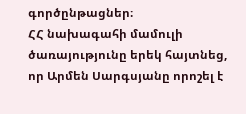գործընթացներ։
ՀՀ նախագահի մամուլի ծառայությունը երեկ հայտնեց, որ Արմեն Սարգսյանը որոշել է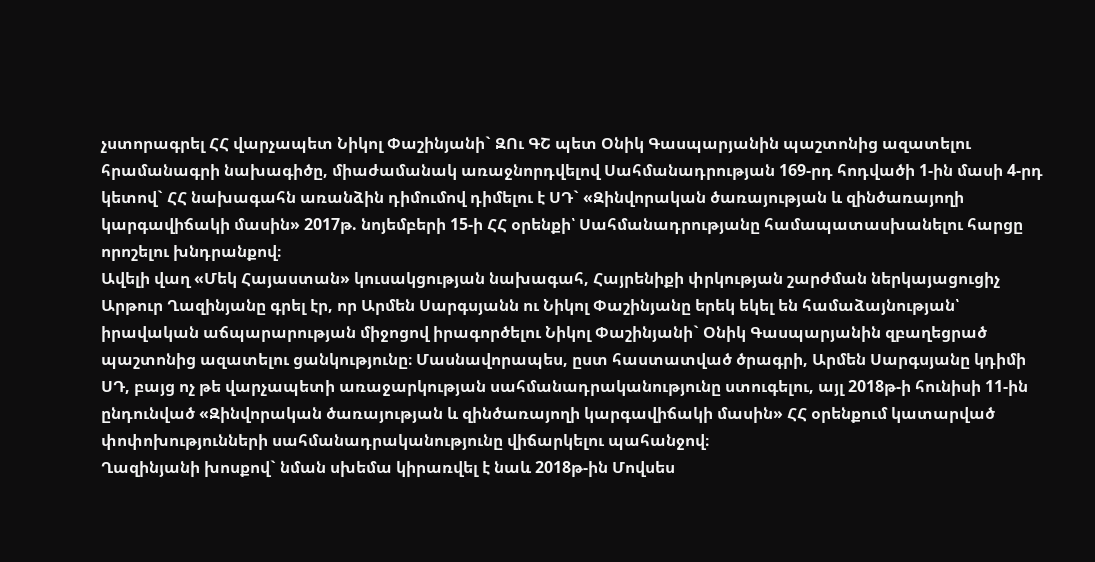չստորագրել ՀՀ վարչապետ Նիկոլ Փաշինյանի` ԶՈւ ԳՇ պետ Օնիկ Գասպարյանին պաշտոնից ազատելու հրամանագրի նախագիծը, միաժամանակ առաջնորդվելով Սահմանադրության 169-րդ հոդվածի 1-ին մասի 4-րդ կետով` ՀՀ նախագահն առանձին դիմումով դիմելու է ՍԴ` «Զինվորական ծառայության և զինծառայողի կարգավիճակի մասին» 2017թ. նոյեմբերի 15-ի ՀՀ օրենքի՝ Սահմանադրությանը համապատասխանելու հարցը որոշելու խնդրանքով։
Ավելի վաղ «Մեկ Հայաստան» կուսակցության նախագահ, Հայրենիքի փրկության շարժման ներկայացուցիչ Արթուր Ղազինյանը գրել էր, որ Արմեն Սարգսյանն ու Նիկոլ Փաշինյանը երեկ եկել են համաձայնության՝ իրավական աճպարարության միջոցով իրագործելու Նիկոլ Փաշինյանի` Օնիկ Գասպարյանին զբաղեցրած պաշտոնից ազատելու ցանկությունը։ Մասնավորապես, ըստ հաստատված ծրագրի, Արմեն Սարգսյանը կդիմի ՍԴ, բայց ոչ թե վարչապետի առաջարկության սահմանադրականությունը ստուգելու, այլ 2018թ-ի հունիսի 11-ին ընդունված «Զինվորական ծառայության և զինծառայողի կարգավիճակի մասին» ՀՀ օրենքում կատարված փոփոխությունների սահմանադրականությունը վիճարկելու պահանջով։
Ղազինյանի խոսքով` նման սխեմա կիրառվել է նաև 2018թ-ին Մովսես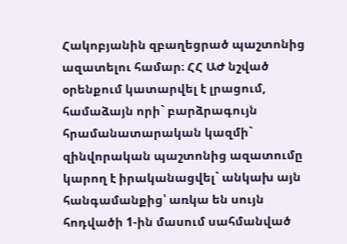Հակոբյանին զբաղեցրած պաշտոնից ազատելու համար։ ՀՀ ԱԺ նշված օրենքում կատարվել է լրացում, համաձայն որի` բարձրագույն հրամանատարական կազմի` զինվորական պաշտոնից ազատումը կարող է իրականացվել` անկախ այն հանգամանքից՝ առկա են սույն հոդվածի 1-ին մասում սահմանված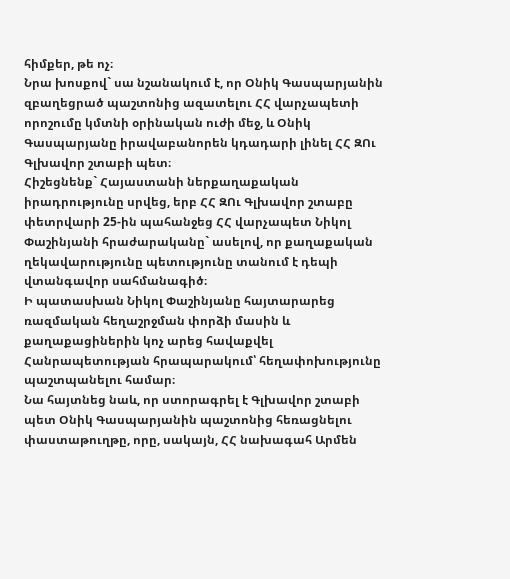հիմքեր, թե ոչ։
Նրա խոսքով` սա նշանակում է, որ Օնիկ Գասպարյանին զբաղեցրած պաշտոնից ազատելու ՀՀ վարչապետի որոշումը կմտնի օրինական ուժի մեջ, և Օնիկ Գասպարյանը իրավաբանորեն կդադարի լինել ՀՀ ԶՈւ Գլխավոր շտաբի պետ։
Հիշեցնենք` Հայաստանի ներքաղաքական իրադրությունը սրվեց, երբ ՀՀ ԶՈւ Գլխավոր շտաբը փետրվարի 25-ին պահանջեց ՀՀ վարչապետ Նիկոլ Փաշինյանի հրաժարականը` ասելով, որ քաղաքական ղեկավարությունը պետությունը տանում է դեպի վտանգավոր սահմանագիծ։
Ի պատասխան Նիկոլ Փաշինյանը հայտարարեց ռազմական հեղաշրջման փորձի մասին և քաղաքացիներին կոչ արեց հավաքվել Հանրապետության հրապարակում՝ հեղափոխությունը պաշտպանելու համար։
Նա հայտնեց նաև, որ ստորագրել է Գլխավոր շտաբի պետ Օնիկ Գասպարյանին պաշտոնից հեռացնելու փաստաթուղթը, որը, սակայն, ՀՀ նախագահ Արմեն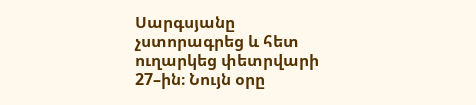Սարգսյանը չստորագրեց և հետ ուղարկեց փետրվարի 27–ին։ Նույն օրը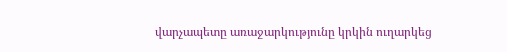վարչապետը առաջարկությունը կրկին ուղարկեց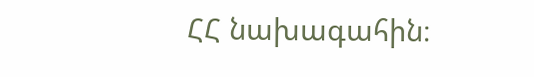ՀՀ նախագահին։